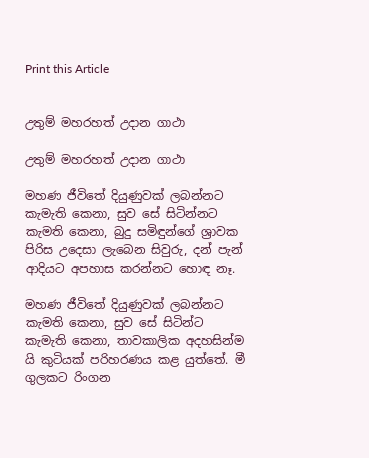Print this Article


උතුම් මහරහත් උදාන ගාථා

උතුම් මහරහත් උදාන ගාථා

මහණ ජීවිතේ දියුණුවක් ලබන්නට කැමැති කෙනා, සුව සේ සිටින්නට කැමති කෙනා, බුදු සමිඳුන්ගේ ශ්‍රාවක පිරිස උදෙසා ලැබෙන සිවුරු, දන් පැන් ආදියට අපහාස කරන්නට හොඳ නෑ.

මහණ ජීවිතේ දියුණුවක් ලබන්නට කැමති කෙනා, සුව සේ සිටින්ට කැමැති කෙනා, තාවකාලික අදහසින්ම යි කුටියක් පරිහරණය කළ යුත්තේ. මී ගුලකට රිංගන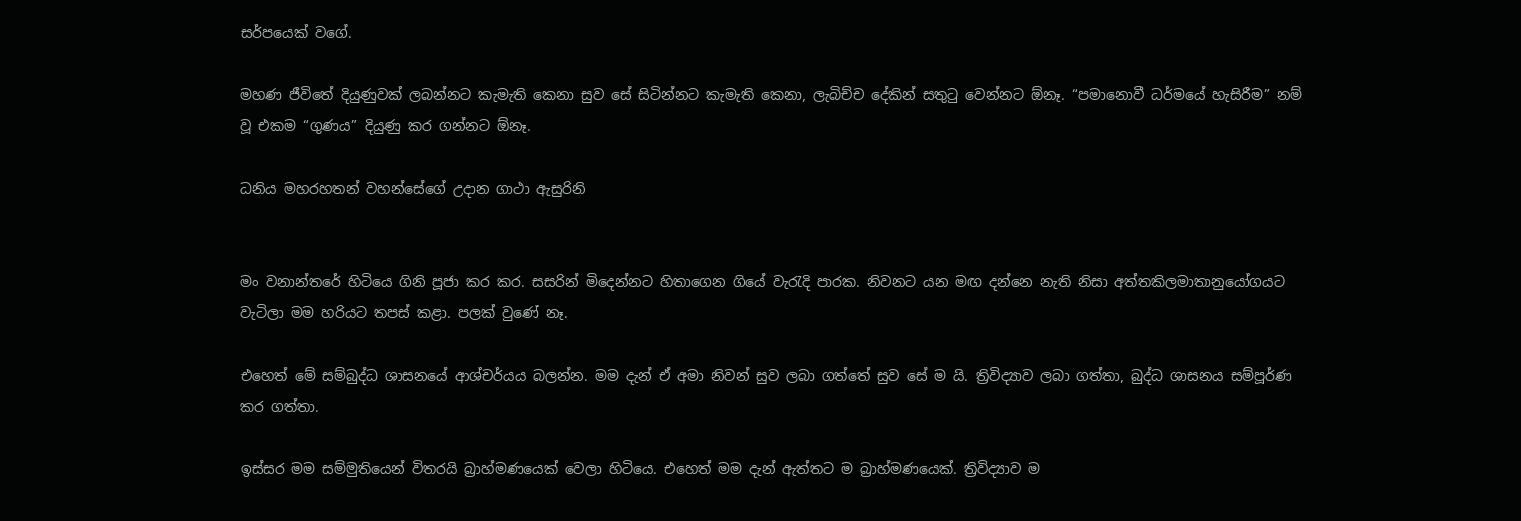සර්පයෙක් වගේ.

මහණ ජීවිතේ දියුණුවක් ලබන්නට කැමැති කෙනා සුව සේ සිටින්නට කැමැති කෙනා, ලැබිච්ච දේකින් සතුටු වෙන්නට ඕනෑ. “පමානොවී ධර්මයේ හැසිරීම” නම් වූ එකම “ගුණය” දියුණු කර ගන්නට ඕනෑ.

ධනිය මහරහතන් වහන්සේගේ උදාන ගාථා ඇසුරිනි


මං වනාන්තරේ හිටියෙ ගිනි පූජා කර කර. සසරින් මිදෙන්නට හිතාගෙන ගියේ වැරැදි පාරක. නිවනට යන මඟ දන්නෙ නැති නිසා අත්තකිලමාතානුයෝගයට වැටිලා මම හරියට තපස් කළා. පලක් වුණේ නෑ.

එහෙත් මේ සම්බුද්ධ ශාසනයේ ආශ්චර්යය බලන්න. මම දැන් ඒ අමා නිවන් සුව ලබා ගත්තේ සුව සේ ම යි. ත්‍රිවිද්‍යාව ලබා ගත්තා, බුද්ධ ශාසනය සම්පූර්ණ කර ගත්තා.

ඉස්සර මම සම්මුතියෙන් විතරයි බ්‍රාහ්මණයෙක් වෙලා හිටියෙ. එහෙත් මම දැන් ඇත්තට ම බ්‍රාහ්මණයෙක්. ත්‍රිවිද්‍යාව ම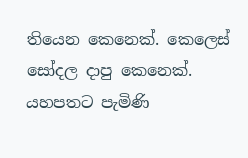තියෙන කෙනෙක්. කෙලෙස් සෝදල දාපු කෙනෙක්. යහපතට පැමිණි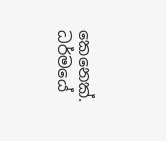කෙනෙක්. ධර්මයේ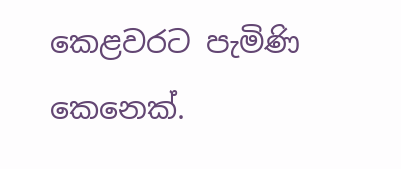කෙළවරට පැමිණි කෙනෙක්.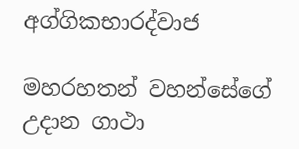අග්ගිකභාරද්වාජ

මහරහතන් වහන්සේගේ උදාන ගාථා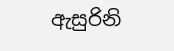ඇසුරිනි